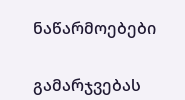ნაწარმოებები


გამარჯვებას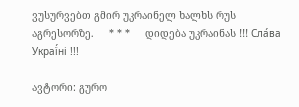ვუსურვებთ გმირ უკრაინელ ხალხს რუს აგრესორზე.     * * *     დიდება უკრაინას !!! Сла́ва Украї́ні !!!

ავტორი: გურო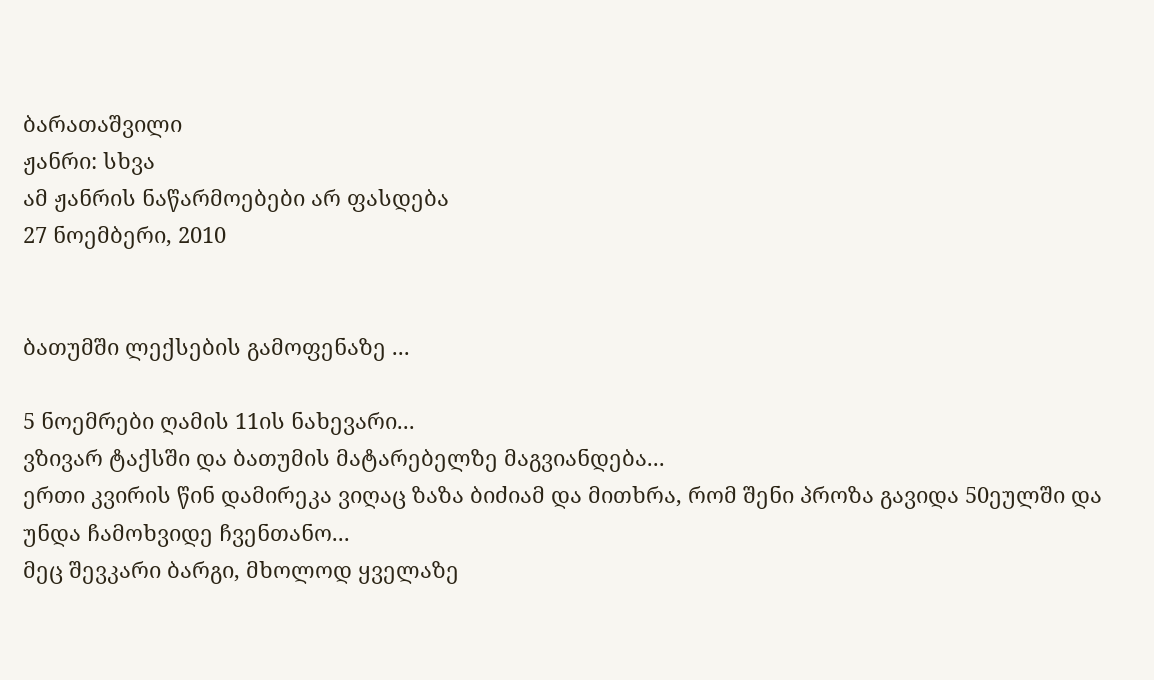ბარათაშვილი
ჟანრი: სხვა
ამ ჟანრის ნაწარმოებები არ ფასდება
27 ნოემბერი, 2010


ბათუმში ლექსების გამოფენაზე ...

5 ნოემრები ღამის 11ის ნახევარი...
ვზივარ ტაქსში და ბათუმის მატარებელზე მაგვიანდება...
ერთი კვირის წინ დამირეკა ვიღაც ზაზა ბიძიამ და მითხრა, რომ შენი პროზა გავიდა 50ეულში და უნდა ჩამოხვიდე ჩვენთანო...
მეც შევკარი ბარგი, მხოლოდ ყველაზე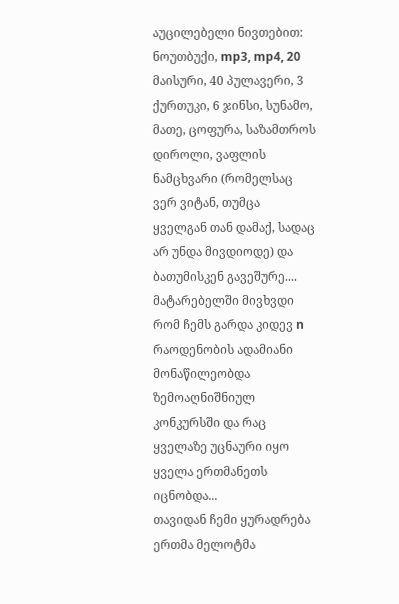აუცილებელი ნივთებით: ნოუთბუქი, mp3, mp4, 20 მაისური, 40 პულავერი, 3 ქურთუკი, 6 ჯინსი, სუნამო, მათე, ცოფურა, საზამთროს დიროლი, ვაფლის ნამცხვარი (რომელსაც ვერ ვიტან, თუმცა ყველგან თან დამაქ, სადაც არ უნდა მივდიოდე) და ბათუმისკენ გავეშურე....
მატარებელში მივხვდი რომ ჩემს გარდა კიდევ n რაოდენობის ადამიანი მონაწილეობდა ზემოაღნიშნიულ კონკურსში და რაც ყველაზე უცნაური იყო ყველა ერთმანეთს იცნობდა...
თავიდან ჩემი ყურადრება ერთმა მელოტმა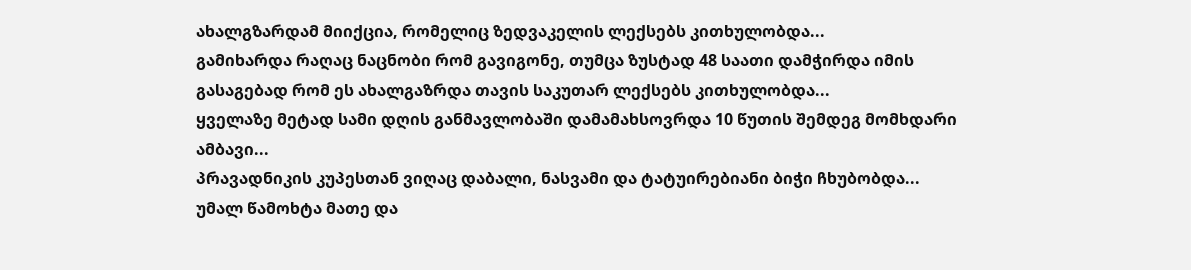ახალგზარდამ მიიქცია, რომელიც ზედვაკელის ლექსებს კითხულობდა...
გამიხარდა რაღაც ნაცნობი რომ გავიგონე, თუმცა ზუსტად 48 საათი დამჭირდა იმის გასაგებად რომ ეს ახალგაზრდა თავის საკუთარ ლექსებს კითხულობდა...
ყველაზე მეტად სამი დღის განმავლობაში დამამახსოვრდა 10 წუთის შემდეგ მომხდარი ამბავი...
პრავადნიკის კუპესთან ვიღაც დაბალი, ნასვამი და ტატუირებიანი ბიჭი ჩხუბობდა...
უმალ წამოხტა მათე და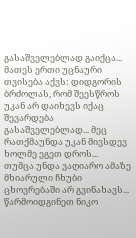გასაშველებლად გაიქცა...
მათეს ერთი უცნაური თვისება აქვს: დიდგორის ბრძოლას, რომ შეესწროს უკან არ დაიხევს იქაც შევარდება გასაშველებლად... მეც რათქმაუნდა უკან მივსდევ ხოლმე ეგეთ დროს...
თუმცა უნდა ვაღიარო ამაზე მხიარული ჩხუბი ცხოვრებაში არ გვინახავს...
წარმოიდგინეთ ნიკო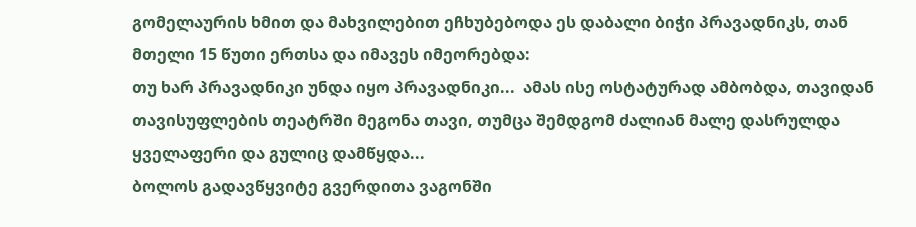გომელაურის ხმით და მახვილებით ეჩხუბებოდა ეს დაბალი ბიჭი პრავადნიკს, თან მთელი 15 წუთი ერთსა და იმავეს იმეორებდა:
თუ ხარ პრავადნიკი უნდა იყო პრავადნიკი...  ამას ისე ოსტატურად ამბობდა, თავიდან თავისუფლების თეატრში მეგონა თავი, თუმცა შემდგომ ძალიან მალე დასრულდა ყველაფერი და გულიც დამწყდა...
ბოლოს გადავწყვიტე გვერდითა ვაგონში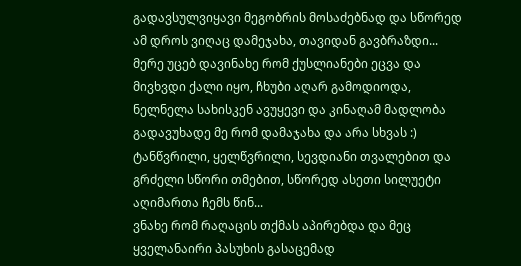გადავსულვიყავი მეგობრის მოსაძებნად და სწორედ ამ დროს ვიღაც დამეჯახა, თავიდან გავბრაზდი...  მერე უცებ დავინახე რომ ქუსლიანები ეცვა და მივხვდი ქალი იყო, ჩხუბი აღარ გამოდიოდა, ნელნელა სახისკენ ავუყევი და კინაღამ მადლობა გადავუხადე მე რომ დამაჯახა და არა სხვას :)
ტანწვრილი, ყელწვრილი, სევდიანი თვალებით და გრძელი სწორი თმებით, სწორედ ასეთი სილუეტი აღიმართა ჩემს წინ...
ვნახე რომ რაღაცის თქმას აპირებდა და მეც ყველანაირი პასუხის გასაცემად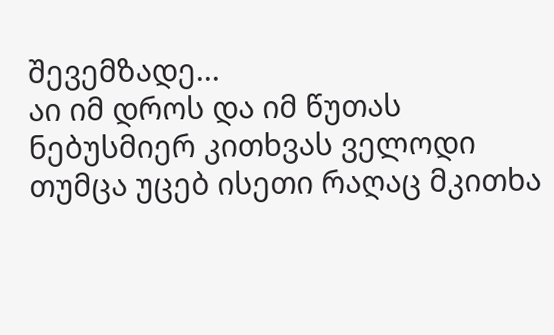შევემზადე...
აი იმ დროს და იმ წუთას ნებუსმიერ კითხვას ველოდი თუმცა უცებ ისეთი რაღაც მკითხა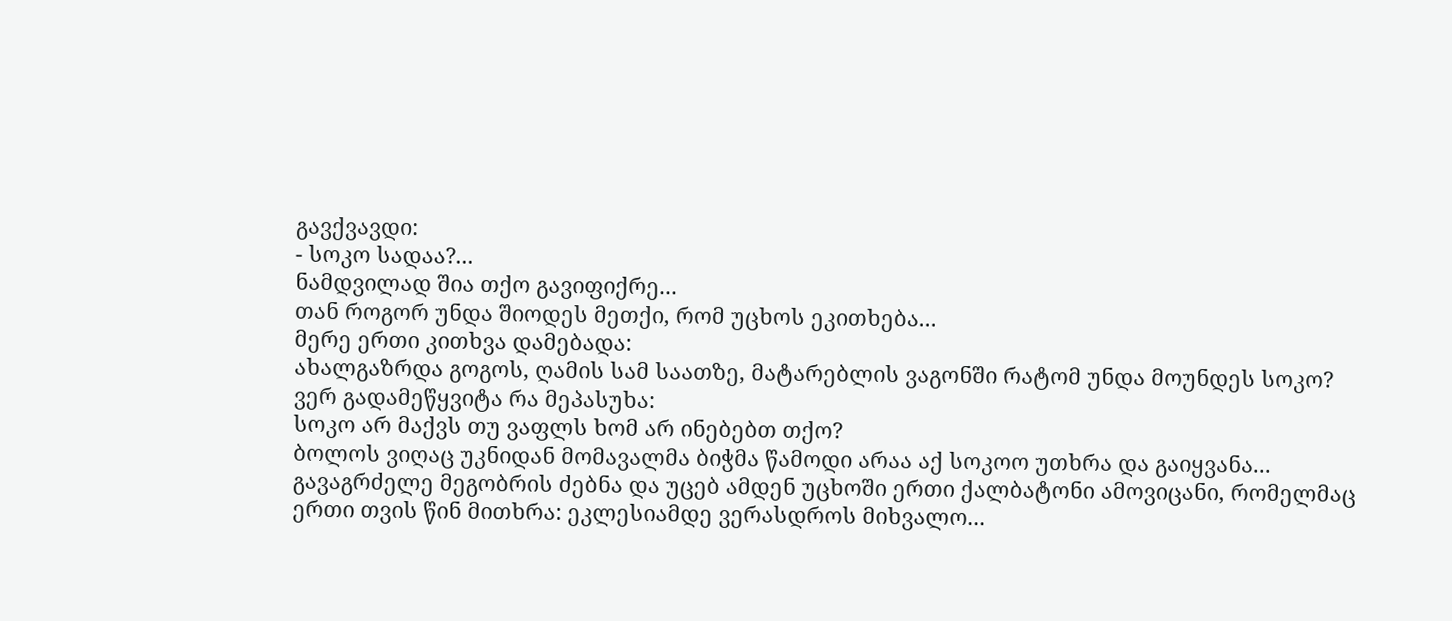გავქვავდი:
- სოკო სადაა?...
ნამდვილად შია თქო გავიფიქრე...
თან როგორ უნდა შიოდეს მეთქი, რომ უცხოს ეკითხება...
მერე ერთი კითხვა დამებადა:
ახალგაზრდა გოგოს, ღამის სამ საათზე, მატარებლის ვაგონში რატომ უნდა მოუნდეს სოკო?
ვერ გადამეწყვიტა რა მეპასუხა:
სოკო არ მაქვს თუ ვაფლს ხომ არ ინებებთ თქო?
ბოლოს ვიღაც უკნიდან მომავალმა ბიჭმა წამოდი არაა აქ სოკოო უთხრა და გაიყვანა...
გავაგრძელე მეგობრის ძებნა და უცებ ამდენ უცხოში ერთი ქალბატონი ამოვიცანი, რომელმაც ერთი თვის წინ მითხრა: ეკლესიამდე ვერასდროს მიხვალო...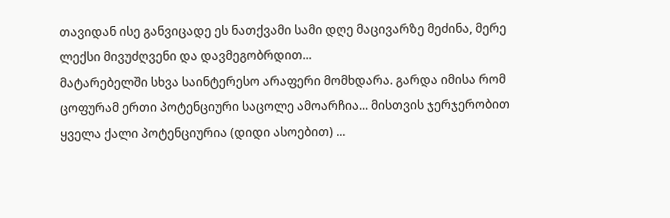თავიდან ისე განვიცადე ეს ნათქვამი სამი დღე მაცივარზე მეძინა, მერე ლექსი მივუძღვენი და დავმეგობრდით...
მატარებელში სხვა საინტერესო არაფერი მომხდარა. გარდა იმისა რომ ცოფურამ ერთი პოტენციური საცოლე ამოარჩია... მისთვის ჯერჯერობით ყველა ქალი პოტენციურია (დიდი ასოებით) ...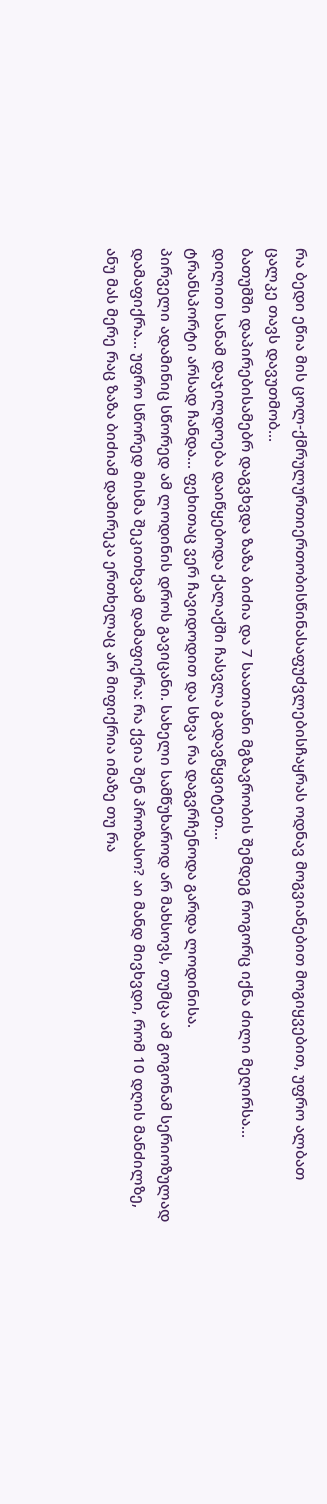რა ბედი ეწია მის ცოლ-ქმრულურთიერთობისწინასაფუძვლებისჩაყრას ოდნავ მოგვიანებით მოგიყვებით, უფრო ალბათ ცალკე თავს დავუთმობ...
ბათუმში დაპირებისამებრ დაგვხვდა ზაზა ბიძია და 7 საათიანი მგზავრობის შემდეგ როგორც იქნა ძილი მეღირსა...
დილით სანამ დაჯილდოება დაიწყებოდა ქალაქში ჩასვლა გადავწყვიტეთ...
ტრანსპორტი არსად ჩანდა... ფეხითაც ვერ ჩავიდოდით და სხვა რა დაგვრჩენოდა გარდა ლოდინისა.
პირველი ადამინიც სწორედ ამ ლოდინის დროს გავიცანი. სახელი სამწუხაროდ არ მახსოვს, თუმცა ამ გოგონამ სერიოზულად დამაფიქრა... უფრო სწორედ მისმა შეკითხვამ დამაფიქრა: რა ქვია შენ პროზასო? აი მანდ მივხვდი, რომ 10 დღის მანძილზე, ანუ მას მერე რაც ზაზა ბიძიამ დამირეკა ერთხელაც არ მიფიქრია იმაზე თუ რა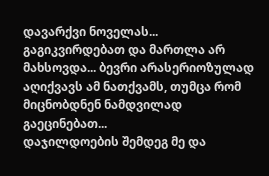დავარქვი ნოველას... გაგიკვირდებათ და მართლა არ მახსოვდა... ბევრი არასერიოზულად აღიქვავს ამ ნათქვამს, თუმცა რომ მიცნობდნენ ნამდვილად გაეცინებათ...
დაჯილდოების შემდეგ მე და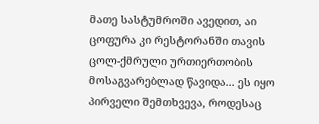მათე სასტუმროში ავედით, აი ცოფურა კი რესტორანში თავის ცოლ-ქმრული ურთიერთობის მოსაგვარებლად წავიდა... ეს იყო პირველი შემთხვევა, როდესაც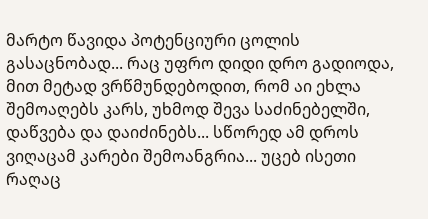მარტო წავიდა პოტენციური ცოლის გასაცნობად... რაც უფრო დიდი დრო გადიოდა, მით მეტად ვრწმუნდებოდით, რომ აი ეხლა შემოაღებს კარს, უხმოდ შევა საძინებელში, დაწვება და დაიძინებს... სწორედ ამ დროს ვიღაცამ კარები შემოანგრია... უცებ ისეთი რაღაც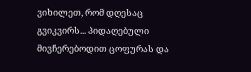ვიხილეთ, რომ დღესაც გვიკვირს... პიდაღებული მივჩერებოდით ცოფურას და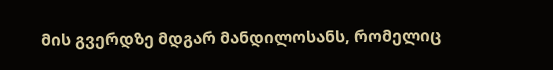მის გვერდზე მდგარ მანდილოსანს, რომელიც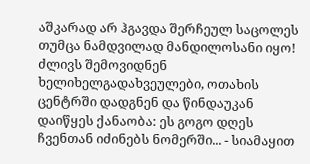აშკარად არ ჰგავდა შერჩეულ საცოლეს თუმცა ნამდვილად მანდილოსანი იყო!
ძლივს შემოვიდნენ ხელიხელგადახვეულები, ოთახის ცენტრში დადგნენ და წინდაუკან დაიწყეს ქანაობა: ეს გოგო დღეს ჩვენთან იძინებს ნომერში... - სიამაყით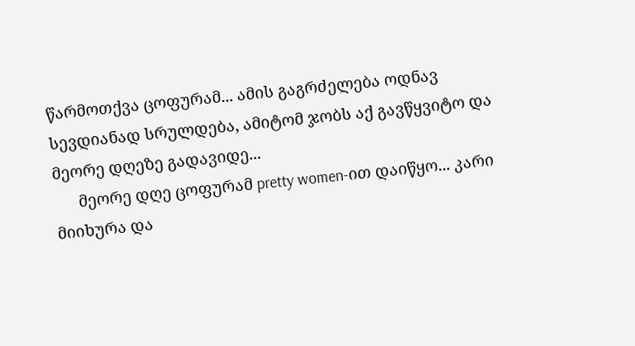წარმოთქვა ცოფურამ... ამის გაგრძელება ოდნავ სევდიანად სრულდება, ამიტომ ჯობს აქ გავწყვიტო და მეორე დღეზე გადავიდე...
      მეორე დღე ცოფურამ pretty women-ით დაიწყო... კარი მიიხურა და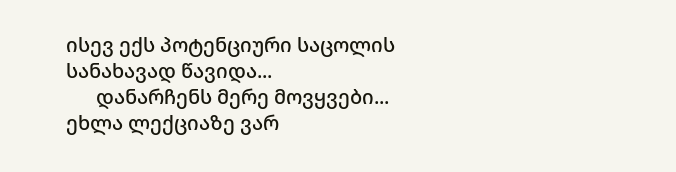ისევ ექს პოტენციური საცოლის სანახავად წავიდა...
      დანარჩენს მერე მოვყვები... ეხლა ლექციაზე ვარ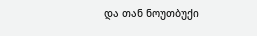და თან ნოუთბუქი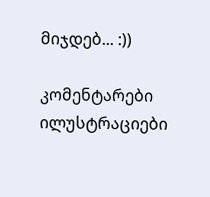მიჯდებ... :))

კომენტარები ილუსტრაციები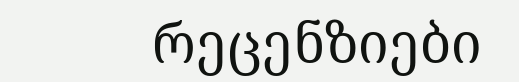რეცენზიები